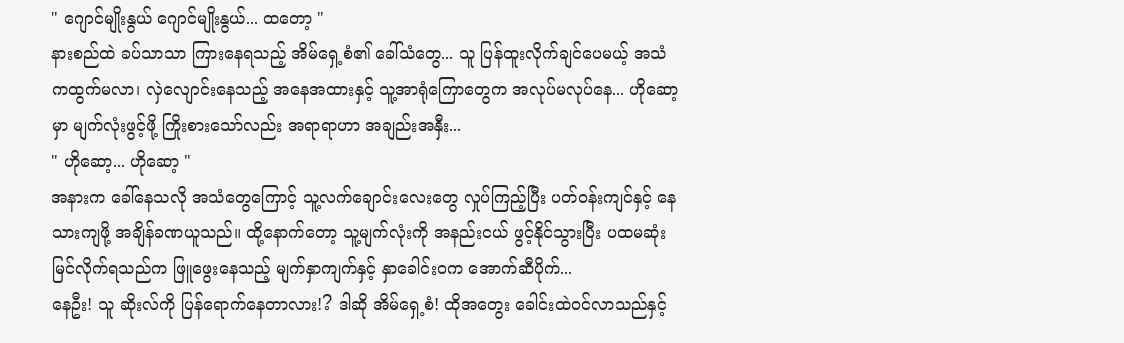" ဂျောင်မျိုးနွယ် ဂျောင်မျိုးနွယ်... ထတော့ "
နားစည်ထဲ ခပ်သာသာ ကြားနေရသည့် အိမ်ရှေ့စံ၏ ခေါ်သံတွေ... သူ ပြန်ထူးလိုက်ချင်ပေမယ့် အသံကထွက်မလာ၊ လှဲလျောင်းနေသည့် အနေအထားနှင့် သူ့အာရုံကြောတွေက အလုပ်မလုပ်နေ... ဟိုဆော့မှာ မျက်လုံးဖွင့်ဖို့ ကြိုးစားသော်လည်း အရာရာဟာ အချည်းအနှီး...
" ဟိုဆော့... ဟိုဆော့ "
အနားက ခေါ်နေသလို အသံတွေကြောင့် သူ့လက်ချောင်းလေးတွေ လှုပ်ကြည့်ပြီး ပတ်ဝန်းကျင်နှင့် နေသားကျဖို့ အချိန်ခဏယူသည်။ ထို့နောက်တော့ သူ့မျက်လုံးကို အနည်းငယ် ဖွင့်နိုင်သွားပြီး ပထမဆုံး မြင်လိုက်ရသည်က ဖြူဖွေးနေသည့် မျက်နှာကျက်နှင့် နှာခေါင်းဝက အောက်ဆီပိုက်...
နေဦး! သူ ဆိုးလ်ကို ပြန်ရောက်နေတာလား!? ဒါဆို အိမ်ရှေ့စံ! ထိုအတွေး ခေါင်းထဲဝင်လာသည်နှင့်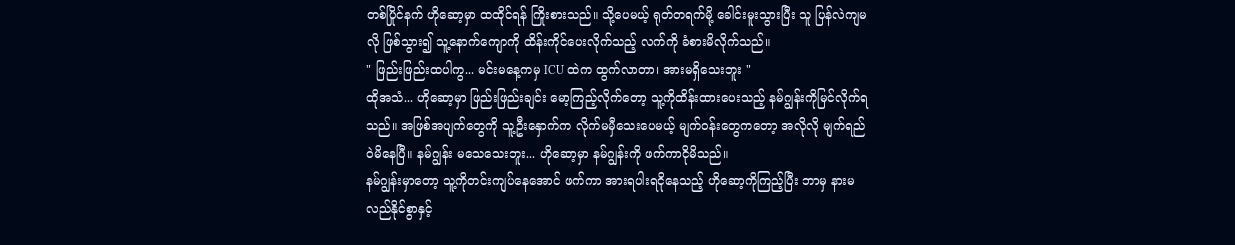တစ်ပြိုင်နက် ဟိုဆော့မှာ ထထိုင်ရန် ကြိုးစားသည်။ သို့ပေမယ့် ရုတ်တရက်မို့ ခေါင်းမူးသွားပြီး သူ ပြန်လဲကျမလို ဖြစ်သွား၍ သူ့နောက်ကျောကို ထိန်းကိုင်ပေးလိုက်သည့် လက်ကို ခံစားမိလိုက်သည်။
" ဖြည်းဖြည်းထပါကွ... မင်းမနေ့ကမှ ICU ထဲက ထွက်လာတာ၊ အားမရှိသေးဘူး "
ထိုအသံ... ဟိုဆော့မှာ ဖြည်းဖြည်းချင်း မော့ကြည့်လိုက်တော့ သူ့ကိုထိန်းထားပေးသည့် နမ်ဂျွန်းကိုမြင်လိုက်ရသည်။ အဖြစ်အပျက်တွေကို သူ့ဦးနှောက်က လိုက်မမှီသေးပေမယ့် မျက်ဝန်းတွေကတော့ အလိုလို မျက်ရည်ဝဲမိနေပြီ။ နမ်ဂျွန်း မသေသေးဘူး... ဟိုဆော့မှာ နမ်ဂျွန်းကို ဖက်ကာငိုမိသည်။
နမ်ဂျွန်းမှာတော့ သူ့ကိုတင်းကျပ်နေအောင် ဖက်ကာ အားရပါးရငိုနေသည့် ဟိုဆော့ကိုကြည့်ပြီး ဘာမှ နားမလည်နိုင်စွာနှင့်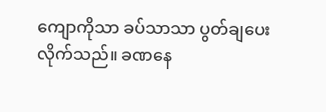ကျောကိုသာ ခပ်သာသာ ပွတ်ချပေးလိုက်သည်။ ခဏနေ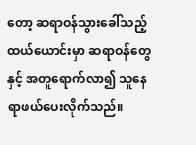တော့ ဆရာဝန်သွားခေါ်သည့် ထယ်ယောင်းမှာ ဆရာဝန်တွေနှင့် အတူရောက်လာ၍ သူနေရာဖယ်ပေးလိုက်သည်။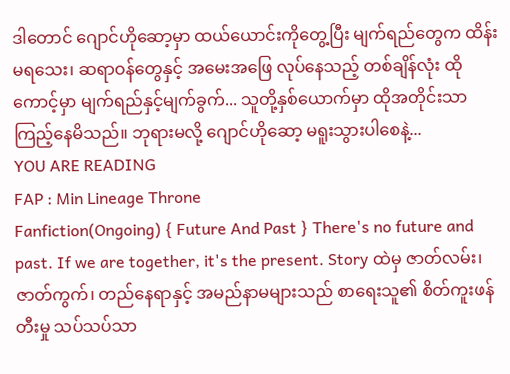ဒါတောင် ဂျောင်ဟိုဆော့မှာ ထယ်ယောင်းကိုတွေ့ပြီး မျက်ရည်တွေက ထိန်းမရသေး၊ ဆရာဝန်တွေနှင့် အမေးအဖြေ လုပ်နေသည့် တစ်ချိန်လုံး ထိုကောင့်မှာ မျက်ရည်နှင့်မျက်ခွက်... သူတို့နှစ်ယောက်မှာ ထိုအတိုင်းသာ ကြည့်နေမိသည်။ ဘုရားမလို့ ဂျောင်ဟိုဆော့ မရူးသွားပါစေနဲ့...
YOU ARE READING
FAP : Min Lineage Throne
Fanfiction(Ongoing) { Future And Past } There's no future and past. If we are together, it's the present. Story ထဲမှ ဇာတ်လမ်း၊ ဇာတ်ကွက်၊ တည်နေရာနှင့် အမည်နာမများသည် စာရေးသူ၏ စိတ်ကူးဖန်တီးမှု သပ်သပ်သာ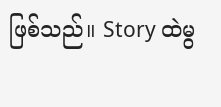ဖြစ်သည်။ Story ထဲမွ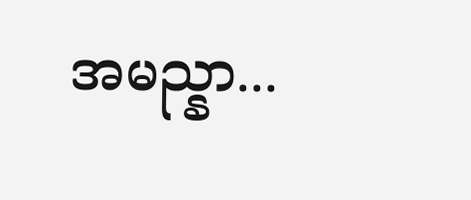အမည္နာ...